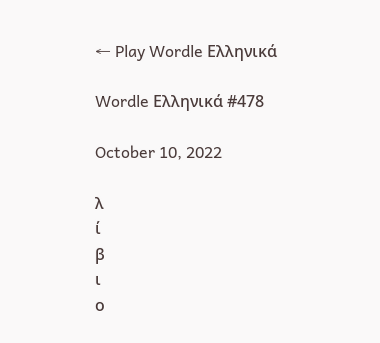← Play Wordle Ελληνικά

Wordle Ελληνικά #478

October 10, 2022

λ
ί
β
ι
ο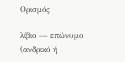Ορισμός

λίβιο — επώνυμο (ανδρικό ή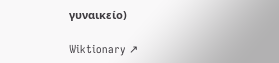γυναικείο)

Wiktionary ↗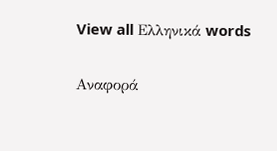View all Ελληνικά words

Αναφορά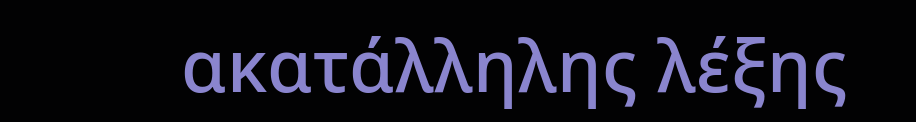ακατάλληλης λέξης